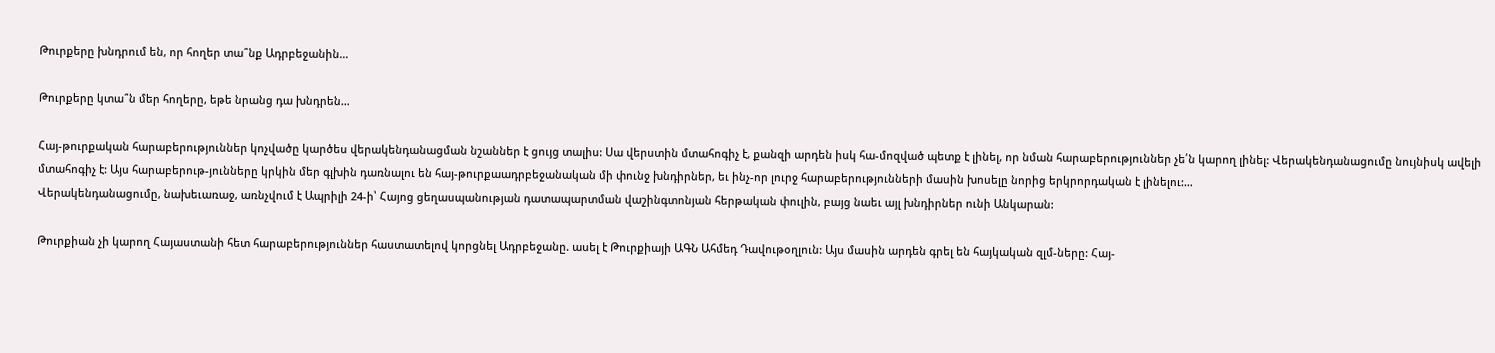Թուրքերը խնդրում են, որ հողեր տա՞նք Ադրբեջանին…

Թուրքերը կտա՞ն մեր հողերը, եթե նրանց դա խնդրեն…

Հայ-թուրքական հարաբերություններ կոչվածը կարծես վերակենդանացման նշաններ է ցույց տալիս: Սա վերստին մտահոգիչ է, քանզի արդեն իսկ հա-մոզված պետք է լինել, որ նման հարաբերություններ չե՛ն կարող լինել: Վերակենդանացումը նույնիսկ ավելի մտահոգիչ է: Այս հարաբերութ-յունները կրկին մեր գլխին դառնալու են հայ-թուրքաադրբեջանական մի փունջ խնդիրներ, եւ ինչ-որ լուրջ հարաբերությունների մասին խոսելը նորից երկրորդական է լինելու:…
Վերակենդանացումը, նախեւառաջ, առնչվում է Ապրիլի 24-ի՝ Հայոց ցեղասպանության դատապարտման վաշինգտոնյան հերթական փուլին, բայց նաեւ այլ խնդիրներ ունի Անկարան:

Թուրքիան չի կարող Հայաստանի հետ հարաբերություններ հաստատելով կորցնել Ադրբեջանը. ասել է Թուրքիայի ԱԳՆ Ահմեդ Դավութօղլուն: Այս մասին արդեն գրել են հայկական զլմ-ները: Հայ-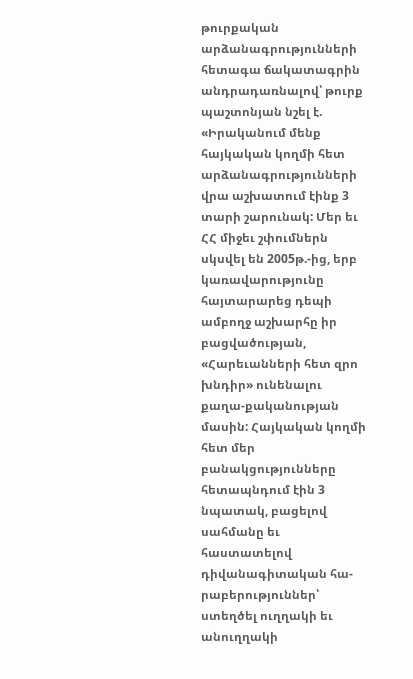թուրքական արձանագրությունների հետագա ճակատագրին անդրադառնալով՝ թուրք պաշտոնյան նշել է. «Իրականում մենք հայկական կողմի հետ արձանագրությունների վրա աշխատում էինք 3 տարի շարունակ: Մեր եւ ՀՀ միջեւ շփումներն սկսվել են 2005թ.-ից, երբ կառավարությունը հայտարարեց դեպի ամբողջ աշխարհը իր բացվածության, «Հարեւանների հետ զրո խնդիր» ունենալու քաղա-քականության մասին: Հայկական կողմի հետ մեր բանակցությունները հետապնդում էին 3 նպատակ, բացելով սահմանը եւ հաստատելով դիվանագիտական հա-րաբերություններ՝ ստեղծել ուղղակի եւ անուղղակի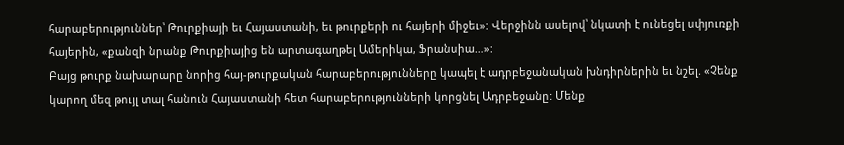հարաբերություններ՝ Թուրքիայի եւ Հայաստանի, եւ թուրքերի ու հայերի միջեւ»: Վերջինն ասելով՝ նկատի է ունեցել սփյուռքի հայերին, «քանզի նրանք Թուրքիայից են արտագաղթել Ամերիկա, Ֆրանսիա…»:
Բայց թուրք նախարարը նորից հայ-թուրքական հարաբերությունները կապել է ադրբեջանական խնդիրներին եւ նշել. «Չենք կարող մեզ թույլ տալ հանուն Հայաստանի հետ հարաբերությունների կորցնել Ադրբեջանը: Մենք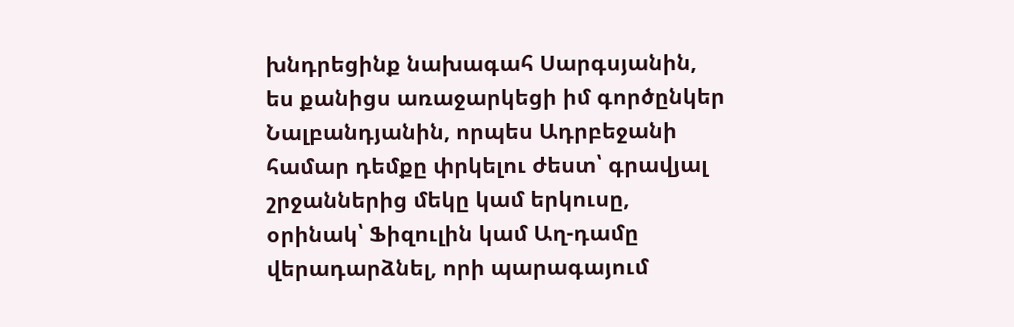խնդրեցինք նախագահ Սարգսյանին, ես քանիցս առաջարկեցի իմ գործընկեր Նալբանդյանին, որպես Ադրբեջանի համար դեմքը փրկելու ժեստ՝ գրավյալ շրջաններից մեկը կամ երկուսը, օրինակ՝ Ֆիզուլին կամ Աղ-դամը վերադարձնել, որի պարագայում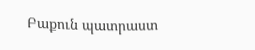Բաքուն պատրաստ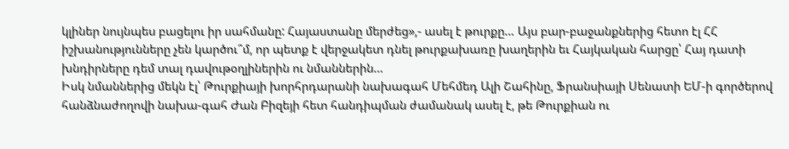կլիներ նույնպես բացելու իր սահմանը: Հայաստանը մերժեց»,- ասել է թուրքը… Այս բար-բաջանքներից հետո էլ ՀՀ իշխանությունները չեն կարծու՞մ, որ պետք է վերջակետ դնել թուրքախառը խաղերին եւ Հայկական հարցը՝ Հայ դատի խնդիրները դեմ տալ դավութօղլիներին ու նմաններին…
Իսկ նմաններից մեկն էլ՝ Թուրքիայի խորհրդարանի նախագահ Մեհմեդ Ալի Շահինը, Ֆրանսիայի Սենատի ԵՄ-ի գործերով հանձնաժողովի նախա-գահ Ժան Բիզեյի հետ հանդիպման ժամանակ ասել է, թե Թուրքիան ու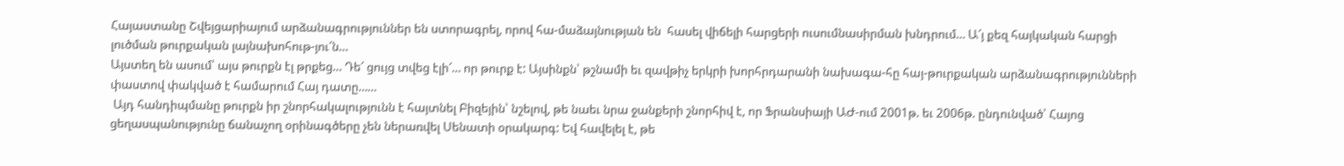Հայաստանը Շվեյցարիայում արձանագրություններ են ստորագրել, որով հա-մաձայնության են  հասել վիճելի հարցերի ուսումնասիրման խնդրում… Ա՜յ քեզ հայկական հարցի լուծման թուրքական լայնախոհութ-յու՜ն…
Այստեղ են ասում՝ այս թուրքն էլ թրքեց… Դե՜ ցույց տվեց էլի՜… որ թուրք է: Այսինքն՝ թշնամի եւ զավթիչ երկրի խորհրդարանի նախագա-հը հայ-թուրքական արձանագրությունների փաստով փակված է համարում Հայ դատը……
 Այդ հանդիպմանը թուրքն իր շնորհակալությունն է հայտնել Բիզեյին՝ նշելով, թե նաեւ նրա ջանքերի շնորհիվ է, որ Ֆրանսիայի ԱԺ-ում 2001թ. եւ 2006թ. ընդունված՝ Հայոց ցեղասպանությունը ճանաչող օրինագծերը չեն ներառվել Սենատի օրակարգ: Եվ հավելել է, թե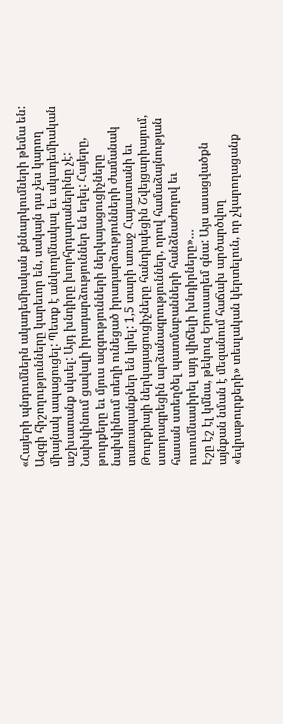«Հայերի պնդումներն ակադեմիական քննարկումների թեմա են: Ազգի հիշողությունները կարեւոր են, սակայն դա չես կարող միայնակ ապացուցել: Պետք է անկողմնակալ եւ ակադեմիական աշխատանք սկսել: Այդ խնդիրը խորհրդարաներինը չէ: Նախկինում ցավալի իրադարձություններ են եղել: Հայերը, թուրքերը եւ մյուս ազգությունների ներկայացուցիչները նախկինում տեղի ունեցած իրադարձությունների ժամանակ տառապանքներ են կրել: 1,5 տարի առաջ Հայաստանի եւ Թուրքիայի ներկայացուցիչները հանդիպեցին Շվեյցարիայում, ստորագրեցին արձանագրություններ, որով համաձայնության հասան ստեղծել պատմաբանների հանձնաժողով եւ ուսումնասիրել այդ վիճելի խնդիրները»…
Էշը էշ էլ կմնա, թեկուզ Երուսաղեմ գնա: Այս ասացվածքն այնքան նման է մեզանում հաճախ արծարծվող «եվրաթուրքերի» տեսլական կերտելուն, որ չկարողացանք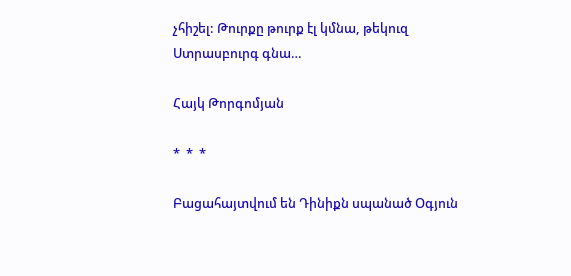չհիշել: Թուրքը թուրք էլ կմնա, թեկուզ Ստրասբուրգ գնա…

Հայկ Թորգոմյան

*  *  *

Բացահայտվում են Դինիքն սպանած Օգյուն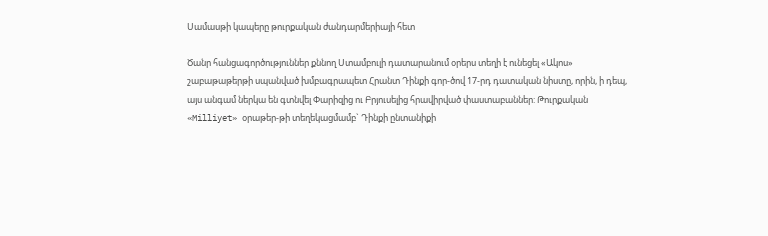Սամասթի կապերը թուրքական ժանդարմերիայի հետ

Ծանր հանցագործություններ քննող Ստամբուլի դատարանում օրերս տեղի է ունեցել «Ակոս» շաբաթաթերթի սպանված խմբագրապետ Հրանտ Դինքի գոր-ծով 17-րդ դատական նիստը, որին, ի դեպ, այս անգամ ներկա են գտնվել Փարիզից ու Բրյուսելից հրավիրված փաստաբաններ: Թուրքական «Milliyet» օրաթեր-թի տեղեկացմամբ` Դինքի ընտանիքի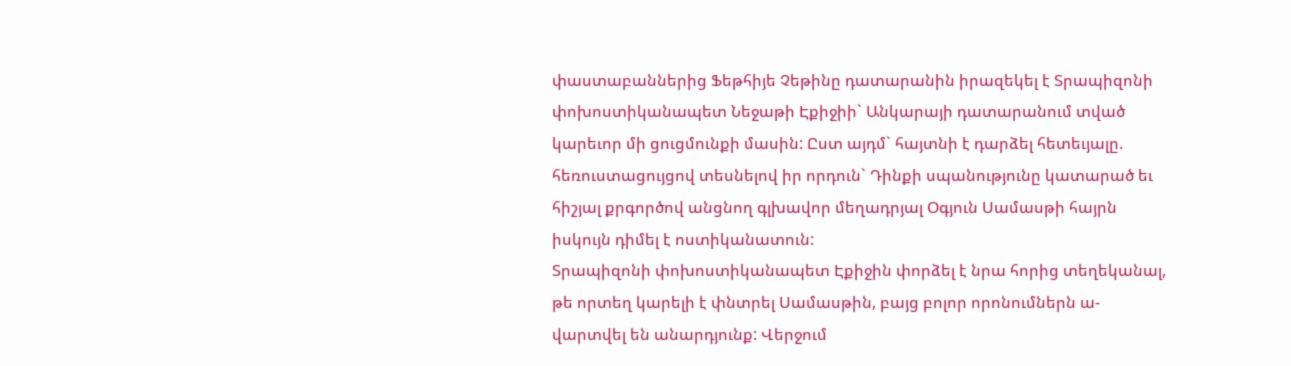փաստաբաններից Ֆեթհիյե Չեթինը դատարանին իրազեկել է Տրապիզոնի փոխոստիկանապետ Նեջաթի Էքիջիի` Անկարայի դատարանում տված կարեւոր մի ցուցմունքի մասին: Ըստ այդմ` հայտնի է դարձել հետեւյալը. հեռուստացույցով տեսնելով իր որդուն` Դինքի սպանությունը կատարած եւ հիշյալ քրգործով անցնող գլխավոր մեղադրյալ Օգյուն Սամասթի հայրն իսկույն դիմել է ոստիկանատուն:
Տրապիզոնի փոխոստիկանապետ Էքիջին փորձել է նրա հորից տեղեկանալ, թե որտեղ կարելի է փնտրել Սամասթին, բայց բոլոր որոնումներն ա-վարտվել են անարդյունք: Վերջում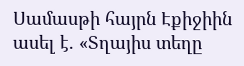Սամասթի հայրն Էքիջիին ասել է. «Տղայիս տեղը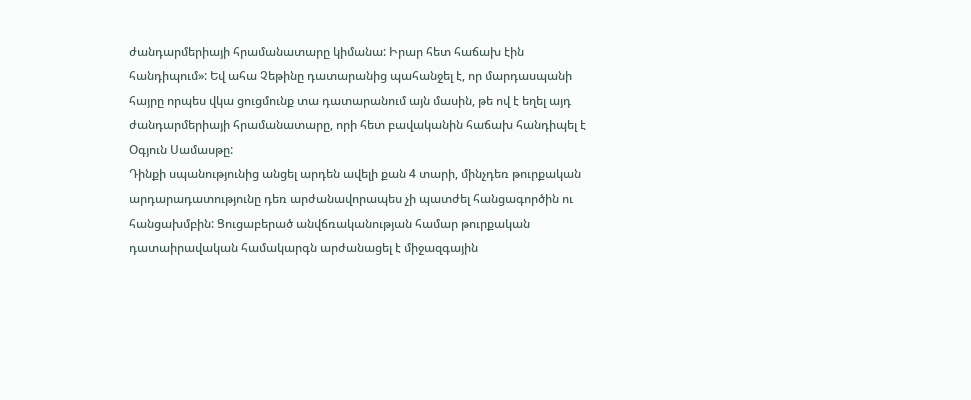ժանդարմերիայի հրամանատարը կիմանա: Իրար հետ հաճախ էին հանդիպում»: Եվ ահա Չեթինը դատարանից պահանջել է, որ մարդասպանի հայրը որպես վկա ցուցմունք տա դատարանում այն մասին, թե ով է եղել այդ ժանդարմերիայի հրամանատարը, որի հետ բավականին հաճախ հանդիպել է Օգյուն Սամասթը:
Դինքի սպանությունից անցել արդեն ավելի քան 4 տարի, մինչդեռ թուրքական արդարադատությունը դեռ արժանավորապես չի պատժել հանցագործին ու հանցախմբին: Ցուցաբերած անվճռականության համար թուրքական դատաիրավական համակարգն արժանացել է միջազգային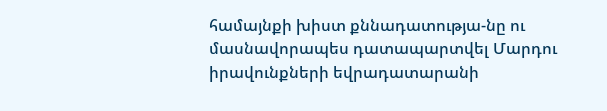համայնքի խիստ քննադատությա-նը ու մասնավորապես դատապարտվել Մարդու իրավունքների եվրադատարանի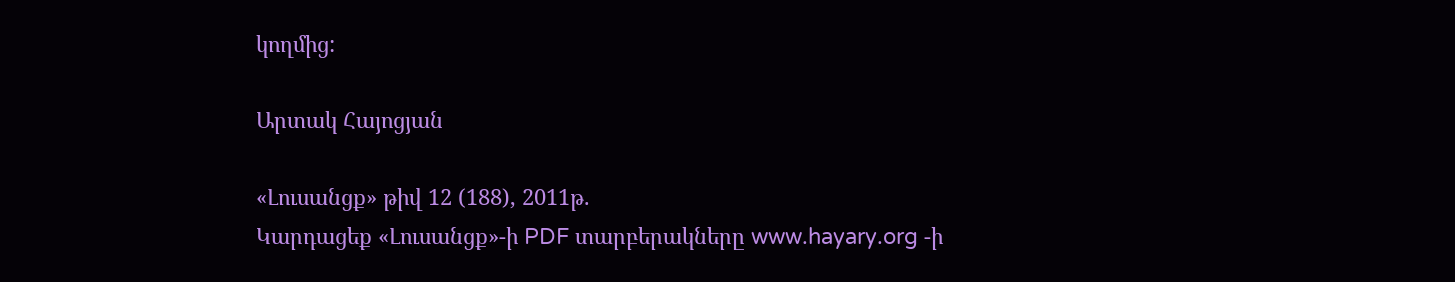կողմից:

Արտակ Հայոցյան

«Լուսանցք» թիվ 12 (188), 2011թ.
Կարդացեք «Լուսանցք»-ի PDF տարբերակները www.hayary.org -ի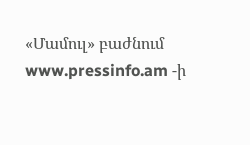«Մամուլ» բաժնում www.pressinfo.am -ի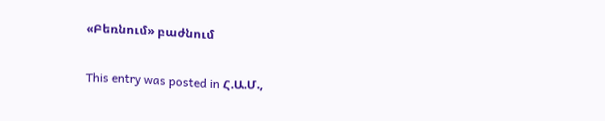«Բեռնում» բաժնում

This entry was posted in Հ.Ա.Մ.,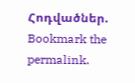Հոդվածներ. Bookmark the permalink.